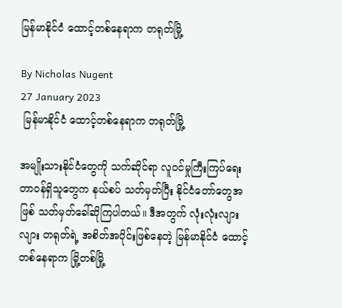မြန်မာနိုင်ငံ ထောင့်တစ်နေရာက တရုတ်မြို့

By Nicholas Nugent
27 January 2023
 မြန်မာနိုင်ငံ ထောင့်တစ်နေရာက တရုတ်မြို့

အမျိုးသားနိုင်ငံတွေကို သက်ဆိုင်ရာ လူဝင်မှုကြီးကြပ်ရေး တာဝန်ရှိသူတွေက နယ်စပ် သတ်မှတ်ပြီး နိုင်ငံတော်တွေအဖြစ် သတ်မှတ်ခေါ်ဆိုကြပါတယ်။ ဒီအတွက် လုံးလုံးလျားလျား တရုတ်ရဲ့ အစိတ်အပိုင်းဖြစ်နေတဲ့ မြန်မာနိုင်ငံ ထောင့်တစ်နေရာက မြို့တစ်မြို့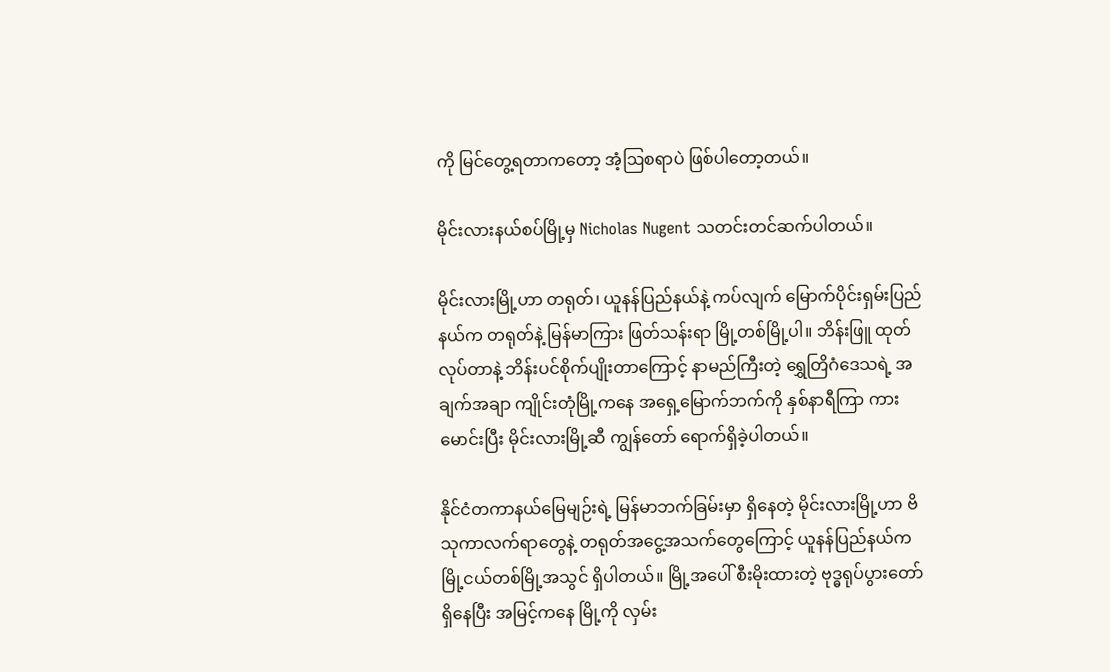ကို မြင်တွေ့ရတာကတော့ အံ့ဩစရာပဲ ဖြစ်ပါတော့တယ်။

မိုင်းလားနယ်စပ်မြို့မှ Nicholas Nugent သတင်းတင်ဆက်ပါတယ်။

မိုင်းလားမြို့ဟာ တရုတ်၊ ယူနန်ပြည်နယ်နဲ့ ကပ်လျက် မြောက်ပိုင်းရှမ်းပြည်နယ်က တရုတ်နဲ့ မြန်မာကြား ဖြတ်သန်းရာ မြို့တစ်မြို့ပါ။ ဘိန်းဖြူ ထုတ်လုပ်တာနဲ့ ဘိန်းပင်စိုက်ပျိုးတာကြောင့် နာမည်ကြီးတဲ့ ရွှေတြိဂံဒေသရဲ့ အချက်အချာ ကျိုင်းတုံမြို့ကနေ အရှေ့မြောက်ဘက်ကို နှစ်နာရီကြာ ကားမောင်းပြီး မိုင်းလားမြို့ဆီ ကျွန်တော် ရောက်ရှိခဲ့ပါတယ်။

နိုင်ငံတကာနယ်မြေမျဉ်းရဲ့ မြန်မာဘက်ခြမ်းမှာ ရှိနေတဲ့ မိုင်းလားမြို့ဟာ ဗိသုကာလက်ရာတွေနဲ့ တရုတ်အငွေ့အသက်တွေကြောင့် ယူနန်ပြည်နယ်က မြို့ငယ်တစ်မြို့အသွင် ရှိပါတယ်။ မြို့အပေါ် စီးမိုးထားတဲ့ ဗုဒ္ဓရုပ်ပွားတော် ရှိနေပြီး အမြင့်ကနေ မြို့ကို လှမ်း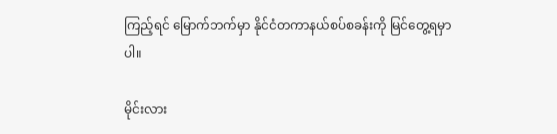ကြည့်ရင် မြောက်ဘက်မှာ နိုင်ငံတကာနယ်စပ်စခန်းကို မြင်တွေ့ရမှာပါ။

မိုင်းလား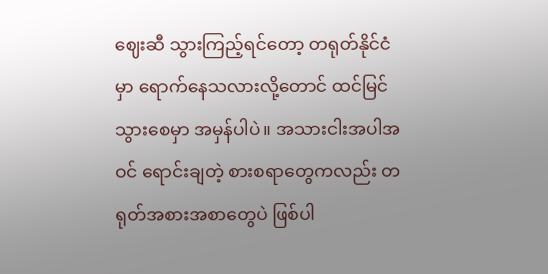ဈေးဆီ သွားကြည့်ရင်တော့ တရုတ်နိုင်ငံမှာ ရောက်နေသလားလို့တောင် ထင်မြင်သွားစေမှာ အမှန်ပါပဲ။ အသားငါးအပါအဝင် ရောင်းချတဲ့ စားစရာတွေကလည်း တရုတ်အစားအစာတွေပဲ ဖြစ်ပါ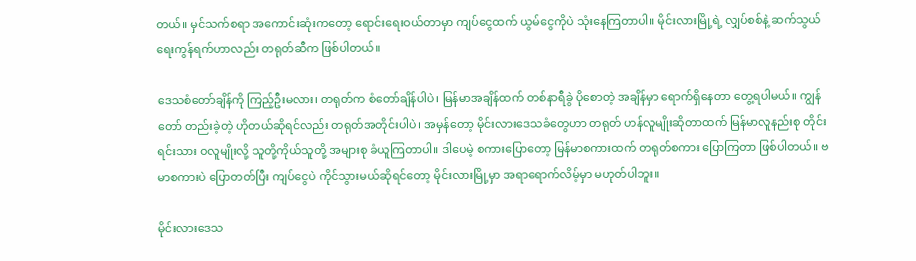တယ်။ မှင်သက်စရာ အကောင်းဆုံးကတော့ ရောင်းရေးဝယ်တာမှာ ကျပ်ငွေထက် ယွမ်ငွေကိုပဲ သုံးနေကြတာပါ။ မိုင်းလားမြို့ရဲ့ လျှပ်စစ်နဲ့ ဆက်သွယ်ရေးကွန်ရက်ဟာလည်း တရုတ်ဆီက ဖြစ်ပါတယ်။

ဒေသစံတော်ချိန်ကို ကြည့်ဦးမလား၊ တရုတ်က စံတော်ချိန်ပါပဲ၊ မြန်မာအချိန်ထက် တစ်နာရီခွဲ ပိုစောတဲ့ အချိန်မှာ ရောက်ရှိနေတာ တွေ့ရပါမယ်။ ကျွန်တော် တည်းခဲ့တဲ့ ဟိုတယ်ဆိုရင်လည်း တရုတ်အတိုင်းပါပဲ၊ အမှန်တော့ မိုင်းလားဒေသခံတွေဟာ တရုတ် ဟန်လူမျိုးဆိုတာထက် မြန်မာလူနည်းစု တိုင်းရင်းသား ဝလူမျိုးလို့ သူတို့ကိုယ်သူတို့ အများစု ခံယူကြတာပါ။ ဒါပေမဲ့ စကားပြောတော့ မြန်မာစကားထက် တရုတ်စကား ပြောကြတာ ဖြစ်ပါတယ်။ ဗမာစကားပဲ ပြောတတ်ပြီး ကျပ်ငွေပဲ ကိုင်သွားမယ်ဆိုရင်တော့ မိုင်းလားမြို့မှာ အရာရောက်လိမ့်မှာ မဟုတ်ပါဘူး။

မိုင်းလားဒေသ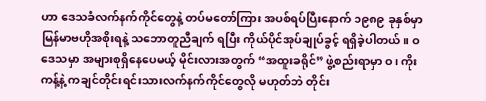ဟာ ဒေသခံလက်နက်ကိုင်တွေနဲ့ တပ်မတော်ကြား အပစ်ရပ်ပြီးနောက် ၁၉၈၉ ခုနှစ်မှာ မြန်မာဗဟိုအစိုးရနဲ့ သဘောတူညီချက် ရပြီး ကိုယ်ပိုင်အုပ်ချုပ်ခွင့် ရရှိခဲ့ပါတယ်။ ဝဒေသမှာ အများစုရှိနေပေမယ့် မိုင်းလားအတွက် “အထူးခရိုင်” ဖွဲ့စည်းရာမှာ ဝ၊ ကိုးကန့်နဲ့ ကချင်တိုင်းရင်းသားလက်နက်ကိုင်တွေလို မဟုတ်ဘဲ တိုင်း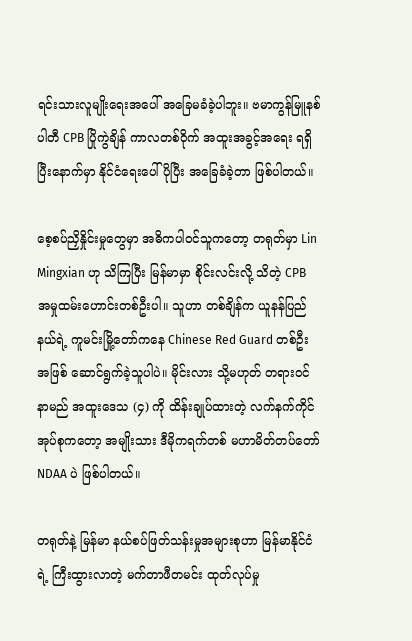ရင်းသားလူမျိုးရေးအပေါ် အခြေမခံခဲ့ပါဘူး။ ဗမာကွန်မြူနစ်ပါတီ CPB ပြိုကွဲချိန် ကာလတစ်ဝိုက် အထူးအခွင့်အရေး ရရှိပြီးနောက်မှာ နိုင်ငံရေးပေါ် ပိုပြီး အခြေခံခဲ့တာ ဖြစ်ပါတယ်။

စေ့စပ်ညှိနှိုင်းမှုတွေမှာ အဓိကပါဝင်သူကတော့ တရုတ်မှာ Lin Mingxian ဟု သိကြပြီး မြန်မာမှာ စိုင်းလင်းလို့ သိတဲ့ CPB အမှုထမ်းဟောင်းတစ်ဦးပါ။ သူဟာ တစ်ချိန်က ယူနန်ပြည်နယ်ရဲ့ ကူမင်းမြို့တော်ကနေ Chinese Red Guard တစ်ဦးအဖြစ် ဆောင်ရွက်ခဲ့သူပါပဲ။ မိုင်းလား သို့မဟုတ် တရားဝင်နာမည် အထူးဒေသ (၄) ကို ထိန်းချုပ်ထားတဲ့ လက်နက်ကိုင်အုပ်စုကတော့ အမျိုးသား ဒီမိုကရက်တစ် မဟာမိတ်တပ်တော် NDAA ပဲ ဖြစ်ပါတယ်။

တရုတ်နဲ့ မြန်မာ နယ်စပ်ဖြတ်သန်းမှုအများစုဟာ မြန်မာနိုင်ငံရဲ့ ကြီးထွားလာတဲ့ မက်တာဖီတမင်း ထုတ်လုပ်မှု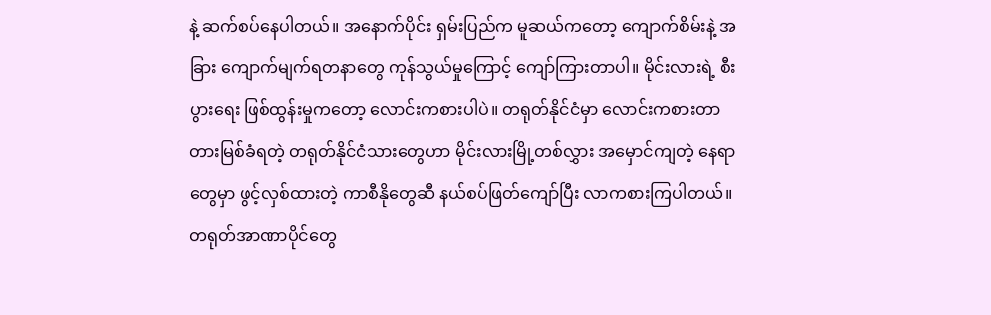နဲ့ ဆက်စပ်နေပါတယ်။ အနောက်ပိုင်း ရှမ်းပြည်က မူဆယ်ကတော့ ကျောက်စိမ်းနဲ့ အခြား ကျောက်မျက်ရတနာတွေ ကုန်သွယ်မှုကြောင့် ကျော်ကြားတာပါ။ မိုင်းလားရဲ့ စီးပွားရေး ဖြစ်ထွန်းမှုကတော့ လောင်းကစားပါပဲ။ တရုတ်နိုင်ငံမှာ လောင်းကစားတာ တားမြစ်ခံရတဲ့ တရုတ်နိုင်ငံသားတွေဟာ မိုင်းလားမြို့တစ်လွှား အမှောင်ကျတဲ့ နေရာတွေမှာ ဖွင့်လှစ်ထားတဲ့ ကာစီနိုတွေဆီ နယ်စပ်ဖြတ်ကျော်ပြီး လာကစားကြပါတယ်။ တရုတ်အာဏာပိုင်တွေ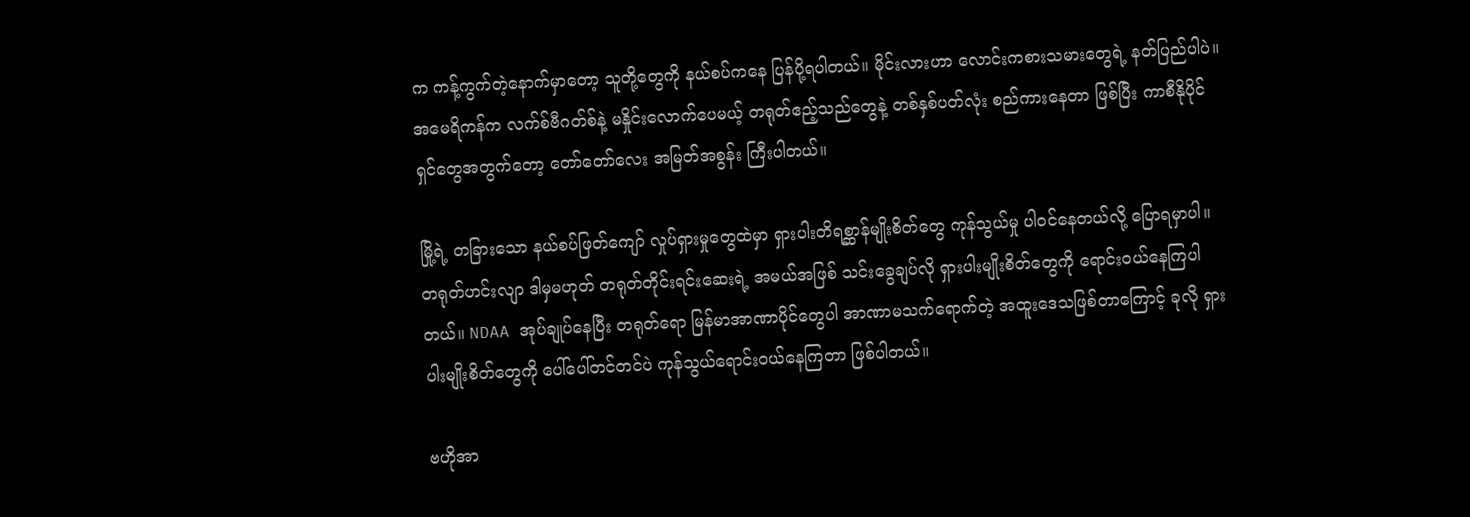က ကန့်ကွက်တဲ့နောက်မှာတော့ သူတို့တွေကို နယ်စပ်ကနေ ပြန်ပို့ရပါတယ်။ မိုင်းလားဟာ လောင်းကစားသမားတွေရဲ့ နတ်ပြည်ပါပဲ။ အမေရိကန်က လက်စ်ဗီဂတ်စ်နဲ့ မနှိုင်းလောက်ပေမယ့် တရုတ်ဧည့်သည်တွေနဲ့ တစ်နှစ်ပတ်လုံး စည်ကားနေတာ ဖြစ်ပြီး ကာစီနိုပိုင်ရှင်တွေအတွက်တော့ တော်တော်လေး အမြတ်အစွန်း ကြီးပါတယ်။

မြို့ရဲ့ တခြားသော နယ်စပ်ဖြတ်ကျော် လှုပ်ရှားမှုတွေထဲမှာ ရှားပါးတိရစ္ဆာန်မျိုးစိတ်တွေ ကုန်သွယ်မှု ပါဝင်နေတယ်လို့ ပြောရမှာပါ။ တရုတ်ဟင်းလျာ ဒါမှမဟုတ် တရုတ်တိုင်းရင်းဆေးရဲ့ အမယ်အဖြစ် သင်းခွေချပ်လို ရှားပါးမျိုးစိတ်တွေကို ရောင်းဝယ်နေကြပါတယ်။ NDAA အုပ်ချုပ်နေပြီး တရုတ်ရော မြန်မာအာဏာပိုင်တွေပါ အာဏာမသက်ရောက်တဲ့ အထူးဒေသဖြစ်တာကြောင့် ခုလို ရှားပါးမျိုးစိတ်တွေကို ပေါ်ပေါ်တင်တင်ပဲ ကုန်သွယ်ရောင်းဝယ်နေကြတာ ဖြစ်ပါတယ်။

ဗဟိုအာ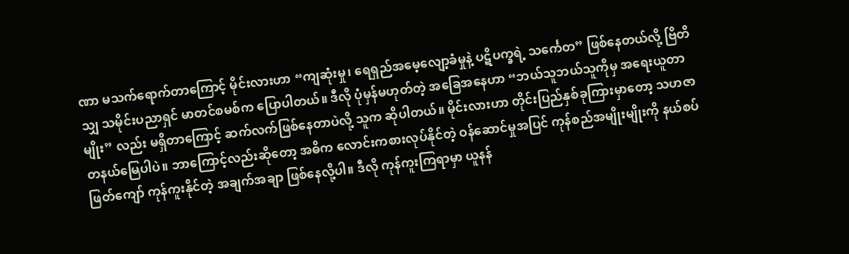ဏာ မသက်ရောက်တာကြောင့် မိုင်းလားဟာ “ကျဆုံးမှု၊ ရေရှည်အမေ့လျော့ခံမှုနဲ့ ပဋိပက္ခရဲ့ သင်္ကေတ” ဖြစ်နေတယ်လို့ ဗြိတိသျှ သမိုင်းပညာရှင် မာတင်စမစ်က ပြောပါတယ်။ ဒီလို ပုံမှန်မဟုတ်တဲ့ အခြေအနေဟာ “ဘယ်သူဘယ်သူကိုမှ အရေးယူတာမျိုး” လည်း မရှိတာကြောင့် ဆက်လက်ဖြစ်နေတာပဲလို့ သူက ဆိုပါတယ်။ မိုင်းလားဟာ တိုင်းပြည်နှစ်ခုကြားမှာတော့ သဟဇာတနယ်မြေပါပဲ။ ဘာကြောင့်လည်းဆိုတော့ အဓိက လောင်းကစားလုပ်နိုင်တဲ့ ဝန်ဆောင်မှုအပြင် ကုန်စည်အမျိုးမျိုးကို နယ်စပ်ဖြတ်ကျော် ကုန်ကူးနိုင်တဲ့ အချက်အချာ ဖြစ်နေလို့ပါ။ ဒီလို ကုန်ကူးကြရာမှာ ယူနန်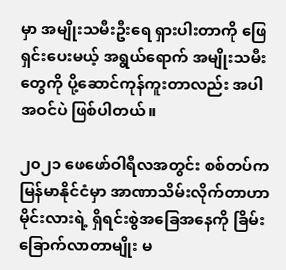မှာ အမျိုးသမီးဦးရေ ရှားပါးတာကို ဖြေရှင်းပေးမယ့် အရွယ်ရောက် အမျိုးသမီးတွေကို ပို့ဆောင်ကုန်ကူးတာလည်း အပါအဝင်ပဲ ဖြစ်ပါတယ်။

၂၀၂၁ ဖေဖော်ဝါရီလအတွင်း စစ်တပ်က မြန်မာနိုင်ငံမှာ အာဏာသိမ်းလိုက်တာဟာ မိုင်းလားရဲ့ ရှိရင်းစွဲအခြေအနေကို ခြိမ်းခြောက်လာတာမျိုး မ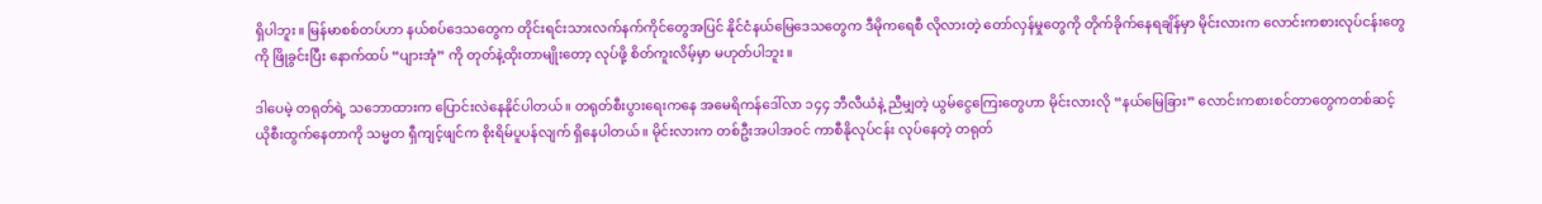ရှိပါဘူး။ မြန်မာစစ်တပ်ဟာ နယ်စပ်ဒေသတွေက တိုင်းရင်းသားလက်နက်ကိုင်တွေအပြင် နိုင်ငံနယ်မြေဒေသတွေက ဒီမိုကရေစီ လိုလားတဲ့ တော်လှန်မှုတွေကို တိုက်ခိုက်နေရချိန်မှာ မိုင်းလားက လောင်းကစားလုပ်ငန်းတွေကို ဖြိုခွင်းပြီး နောက်ထပ် “ပျားအုံ” ကို တုတ်နဲ့ထိုးတာမျိုးတော့ လုပ်ဖို့ စိတ်ကူးလိမ့်မှာ မဟုတ်ပါဘူး။

ဒါပေမဲ့ တရုတ်ရဲ့ သဘောထားက ပြောင်းလဲနေနိုင်ပါတယ်။ တရုတ်စီးပွားရေးကနေ အမေရိကန်ဒေါ်လာ ၁၄၄ ဘီလီယံနဲ့ ညီမျှတဲ့ ယွမ်ငွေကြေးတွေဟာ မိုင်းလားလို “နယ်မြေခြား” လောင်းကစားစင်တာတွေကတစ်ဆင့် ယိုစီးထွက်နေတာကို သမ္မတ ရှီကျင့်ဖျင်က စိုးရိမ်ပူပန်လျက် ရှိနေပါတယ်။ မိုင်းလားက တစ်ဦးအပါအဝင် ကာစီနိုလုပ်ငန်း လုပ်နေတဲ့ တရုတ်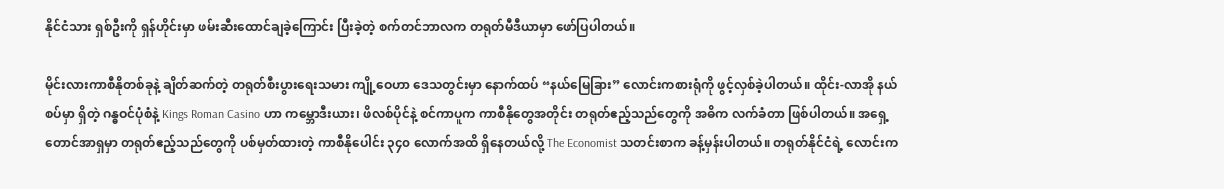နိုင်ငံသား ရှစ်ဦးကို ရှန်ဟိုင်းမှာ ဖမ်းဆီးထောင်ချခဲ့ကြောင်း ပြီးခဲ့တဲ့ စက်တင်ဘာလက တရုတ်မီဒီယာမှာ ဖော်ပြပါတယ်။

မိုင်းလားကာစီနိုတစ်ခုနဲ့ ချိတ်ဆက်တဲ့ တရုတ်စီးပွားရေးသမား ကျို့ဝေဟာ ဒေသတွင်းမှာ နောက်ထပ် “နယ်မြေခြား” လောင်းကစားရုံကို ဖွင့်လှစ်ခဲ့ပါတယ်။ ထိုင်း-လာအို နယ်စပ်မှာ ရှိတဲ့ ဂန္ဓဝင်ပုံစံနဲ့ Kings Roman Casino ဟာ ကမ္ဘောဒီးယား၊ ဖိလစ်ပိုင်နဲ့ စင်ကာပူက ကာစီနိုတွေအတိုင်း တရုတ်ဧည့်သည်တွေကို အဓိက လက်ခံတာ ဖြစ်ပါတယ်။ အရှေ့တောင်အာရှမှာ တရုတ်ဧည့်သည်တွေကို ပစ်မှတ်ထားတဲ့ ကာစီနိုပေါင်း ၃၄၀ လောက်အထိ ရှိနေတယ်လို့ The Economist သတင်းစာက ခန့်မှန်းပါတယ်။ တရုတ်နိုင်ငံရဲ့ လောင်းက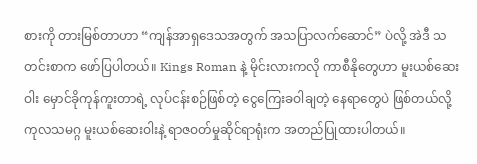စားကို တားမြစ်တာဟာ “ကျန်အာရှဒေသအတွက် အသပြာလက်ဆောင်” ပဲလို့ အဲဒီ သတင်းစာက ဖော်ပြပါတယ်။ Kings Roman နဲ့ မိုင်းလားကလို ကာစီနိုတွေဟာ မူးယစ်ဆေးဝါး မှောင်ခိုကုန်ကူးတာရဲ့ လုပ်ငန်းစဉ်ဖြစ်တဲ့ ငွေကြေးခဝါချတဲ့ နေရာတွေပဲ ဖြစ်တယ်လို့ ကုလသမဂ္ဂ မူးယစ်ဆေးဝါးနဲ့ ရာဇဝတ်မှုဆိုင်ရာရုံးက အတည်ပြုထားပါတယ်။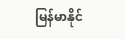မြန်မာနိုင်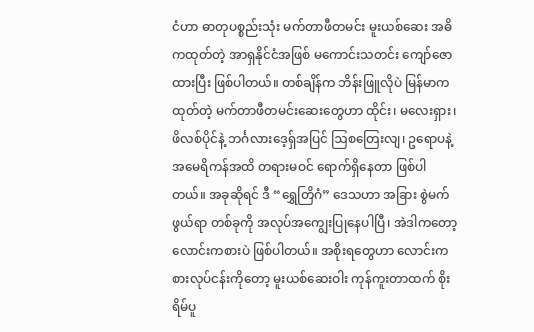ငံဟာ ဓာတုပစ္စည်းသုံး မက်တာဖီတမင်း မူးယစ်ဆေး အဓိကထုတ်တဲ့ အာရှနိုင်ငံအဖြစ် မကောင်းသတင်း ကျော်ဇောထားပြီး ဖြစ်ပါတယ်။ တစ်ချိန်က ဘိန်းဖြူလိုပဲ မြန်မာက ထုတ်တဲ့ မက်တာဖီတမင်းဆေးတွေဟာ ထိုင်း၊ မလေးရှား၊ ဖိလစ်ပိုင်နဲ့ ဘင်္ဂလားဒေ့ရှ်အပြင် ဩစတြေးလျ၊ ဥရောပနဲ့ အမေရိကန်အထိ တရားမဝင် ရောက်ရှိနေတာ ဖြစ်ပါတယ်။ အခုဆိုရင် ဒီ “ရွှေတြိဂံ” ဒေသဟာ အခြား စွဲမက်ဖွယ်ရာ တစ်ခုကို အလုပ်အကျွေးပြုနေပါပြီ၊ အဲဒါကတော့ လောင်းကစားပဲ ဖြစ်ပါတယ်။ အစိုးရတွေဟာ လောင်းကစားလုပ်ငန်းကိုတော့ မူးယစ်ဆေးဝါး ကုန်ကူးတာထက် စိုးရိမ်ပူ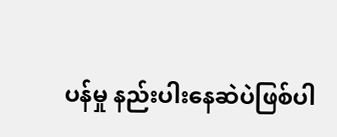ပန်မှု နည်းပါးနေဆဲပဲဖြစ်ပါ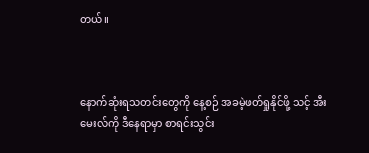တယ်။



နောက်ဆုံးရသတင်းတွေကို နေ့စဉ် အခမဲ့ဖတ်ရှုနိုင်ဖို့ သင့် အီးမေးလ်ကို ဒီနေရာမှာ စာရင်းသွင်း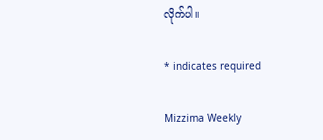လိုက်ပါ။

* indicates required

Mizzima Weekly